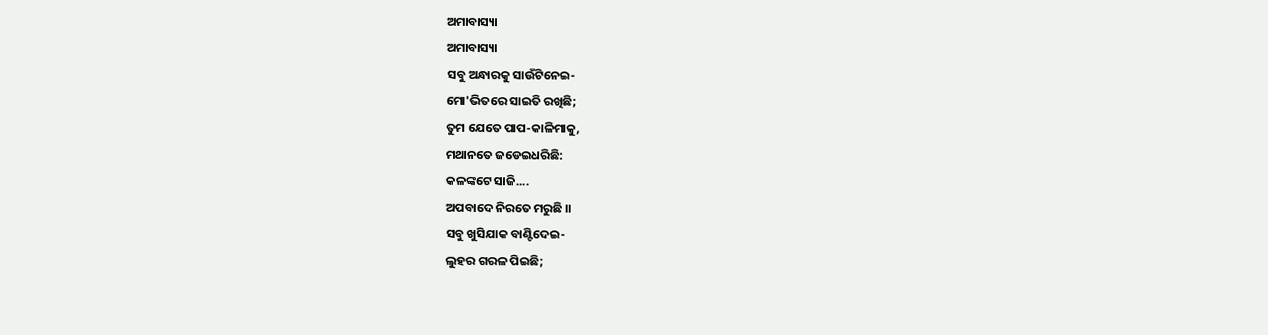ଅମାବାସ୍ୟା
ଅମାବାସ୍ୟା
ସବୁ ଅନ୍ଧାରକୁ ସାଉଁଟିନେଇ-
ମୋ'ଭିତରେ ସାଇତି ରଖିଛି;
ତୁମ ଯେତେ ପାପ-କାଳିମାକୁ,
ମଥାନତେ ଜଡେଇଧରିଛି:
କଳଙ୍କଟେ ସାଜି....
ଅପବାଦେ ନିରତେ ମରୁଛି ।।
ସବୁ ଖୁସିଯାକ ବାଣ୍ଟିଦେଇ-
ଲୁହର ଗରଳ ପିଇଛି;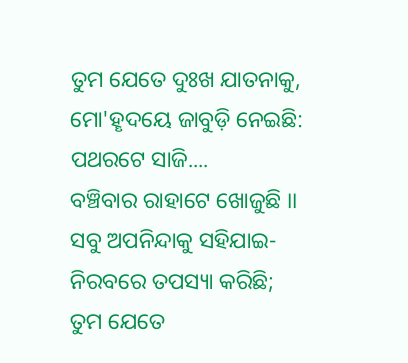ତୁମ ଯେତେ ଦୁଃଖ ଯାତନାକୁ,
ମୋ'ହୄଦୟେ ଜାବୁଡ଼ି ନେଇଛି:
ପଥରଟେ ସାଜି....
ବଞ୍ଚିବାର ରାହାଟେ ଖୋଜୁଛି ।।
ସବୁ ଅପନିନ୍ଦାକୁ ସହିଯାଇ-
ନିରବରେ ତପସ୍ୟା କରିଛି;
ତୁମ ଯେତେ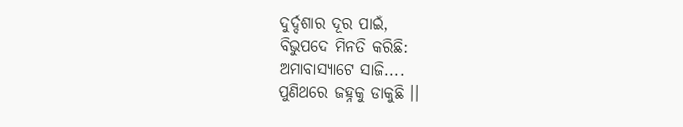ଦୁର୍ଦ୍ଦଶାର ଦୂର ପାଇଁ,
ବିଭୁପଦେ ମିନତି କରିଛି:
ଅମାବାସ୍ୟାଟେ ସାଜି....
ପୁଣିଥରେ ଜହ୍ନକୁ ଡାକୁଛି ।।